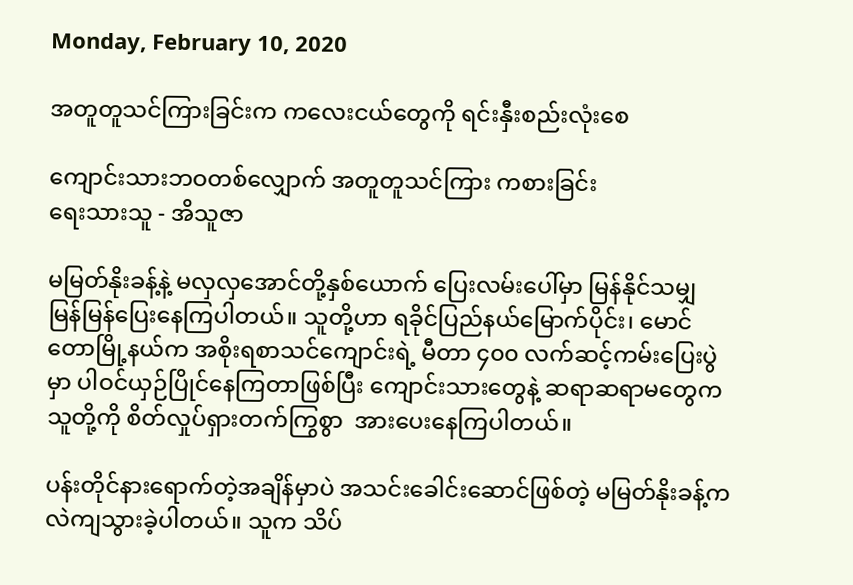Monday, February 10, 2020

အတူတူသင်ကြားခြင်းက ကလေးငယ်တွေကို ရင်းနှီးစည်းလုံးစေ

ကျောင်းသားဘဝတစ်လျှောက် အတူတူသင်ကြား ကစားခြင်း
ရေးသားသူ - အိသူဇာ

မမြတ်နိုးခန့်နဲ့ မလှလှအောင်တို့နှစ်ယောက် ပြေးလမ်းပေါ်မှာ မြန်နိုင်သမျှ မြန်မြန်ပြေးနေကြပါတယ်။ သူတို့ဟာ ရခိုင်ပြည်နယ်မြောက်ပိုင်း၊ မောင်တောမြို့နယ်က အစိုးရစာသင်ကျောင်းရဲ့ မီတာ ၄၀၀ လက်ဆင့်ကမ်းပြေးပွဲမှာ ပါဝင်ယှဉ်ပြိုင်နေကြတာဖြစ်ပြီး ကျောင်းသားတွေနဲ့ ဆရာဆရာမတွေက သူတို့ကို စိတ်လှုပ်ရှားတက်ကြွစွာ  အားပေးနေကြပါတယ်။

ပန်းတိုင်နားရောက်တဲ့အချိန်မှာပဲ အသင်းခေါင်းဆောင်ဖြစ်တဲ့ မမြတ်နိုးခန့်က လဲကျသွားခဲ့ပါတယ်။ သူက သိပ်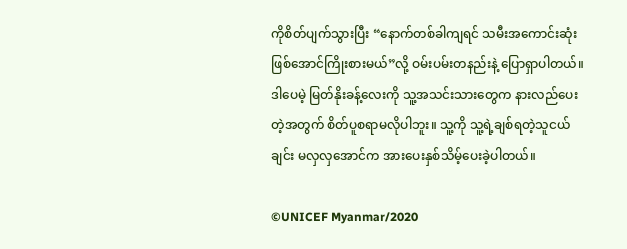ကိုစိတ်ပျက်သွားပြီး “နောက်တစ်ခါကျရင် သမီးအကောင်းဆုံးဖြစ်အောင်ကြိုးစားမယ်”လို့ ဝမ်းပမ်းတနည်းနဲ့ ပြောရှာပါတယ်။ ဒါပေမဲ့ မြတ်နိုးခန့်လေးကို သူ့အသင်းသားတွေက နားလည်ပေးတဲ့အတွက် စိတ်ပူစရာမလိုပါဘူး။ သူ့ကို သူ့ရဲ့ချစ်ရတဲ့သူငယ်ချင်း မလှလှအောင်က အားပေးနှစ်သိမ့်ပေးခဲ့ပါတယ်။

©UNICEF Myanmar/2020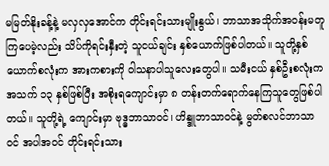မမြတ်နိုးခန့်နဲ့ မလှလှအောင်က တိုင်းရင်းသားမျိုးနွယ်၊ ဘာသာအသိုက်အဝန်းမတူကြပေမဲ့လည်း သိပ်ကိုရင်းနှီးတဲ့ သူငယ်ချင်း နှစ်ယောက်ဖြစ်ပါတယ်။ သူတို့နှစ်ယောက်စလုံးက အားကစားကို ဝါသနာပါသူလေးတွေပါ။ သမီးငယ် နှစ်ဦးစလုံးက အသက် ၁၃ နှစ်ဖြစ်ပြီး အစိုးရကျောင်းမှာ ၈ တန်းတက်ရောက်နေကြသူတွေဖြစ်ပါတယ်။ သူတို့ရဲ့ ကျောင်းမှာ ဗုဒ္ဓဘာသာဝင်၊ ဟိန္ဒူဘာသာဝင်နဲ့ မွတ်စလင်ဘာသာဝင် အပါအဝင် တိုင်းရင်းသား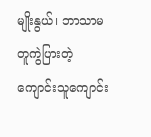မျိုးနွယ်၊ ဘာသာမတူကွဲပြားတဲ့ ကျောင်းသူကျောင်း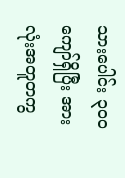သားပေါင်း ၃၀၀ ကျော်ရှိပြီး အားလုံးအတူတကွ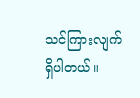သင်ကြားလျက်ရှိပါတယ်။